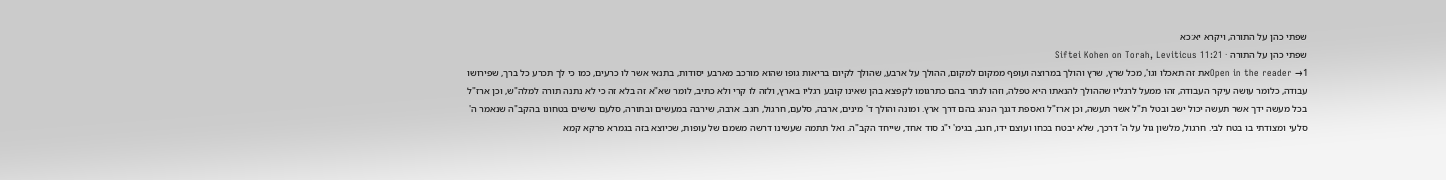שפתי כהן על התורה, ויקרא יא:כא
שפתי כהן על התורה · Siftei Kohen on Torah, Leviticus 11:21
Open in the reader →1את זה תאכלו וגו', מכל שרץ, שרץ והולך במרוצה ועופף ממקום למקום, ההולך על ארבע, שהולך לקיום בריאות גופו שהוא מורכב מארבע יסודות, בתנאי אשר לו כרעים, כמו כי לך תכרע כל ברך, שפירושו עבודה, כלומר עושה עיקר העבודה, זהו ממעל לרגליו שההולך להנאתו היא טפלה, וזהו לנתר בהם כתרגומו לקפצא בהן שאינו קובע רגליו בארץ, ולזה לו קרי ולא כתיב, לומר שא"א זה בלא זה כי לא נתנה תורה למלה"ש, וכן ארז"ל בכל מעשה ידך אשר תעשה יכול ישב ובטל ת"ל אשר תעשה, וכן ארז"ל ואספת דגנך הנהג בהם דרך ארץ. ומונה והולך ד' מינים, ארבה, סלעם, חרגול, חגב. ארבה, שירבה במעשים ובתורה, סלעם שישים בטחונו בהקב"ה שנאמר ה' סלעי ומצודתי בו בטח לבי. חרגול, מלשון גול על ה' דרכך, שלא יבטח בכחו ועוצם ידו, חגב, בגימ' י"ג סוד אחד, שייחד הקב"ה. ואל תתמה שעשינו דרשה משמם של עופות, שכיוצא בזה בגמרא פרקא קמא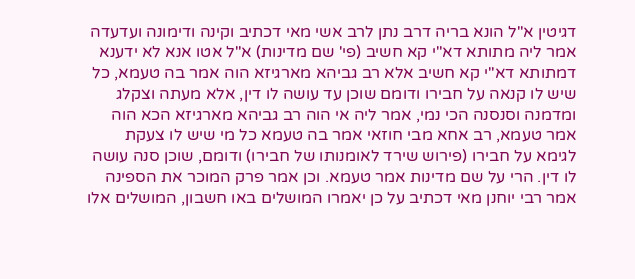דגיטין א"ל הונא בריה דרב נתן לרב אשי מאי דכתיב וקינה ודימונה ועדעדה אמר ליה מתותא דא"י קא חשיב (פי' שם מדינות) א"ל אטו אנא לא ידענא דמתותא דא"י קא חשיב אלא רב גביהא מארגיזא הוה אמר בה טעמא, כל שיש לו קנאה על חבירו ודומם שוכן עד עושה לו דין, אלא מעתה וצקלג ומדמנה וסנסנה הכי נמי, אמר ליה אי הוה רב גביהא מארגיזא הכא הוה אמר טעמא, רב אחא מבי חוזאי אמר בה טעמא כל מי שיש לו צעקת לגימא על חבירו (פירוש שירד לאומנותו של חבירו) ודומם, שוכן סנה עושה לו דין. הרי על שם מדינות אמר טעמא. וכן אמר פרק המוכר את הספינה אמר רבי יוחנן מאי דכתיב על כן יאמרו המושלים באו חשבון, המושלים אלו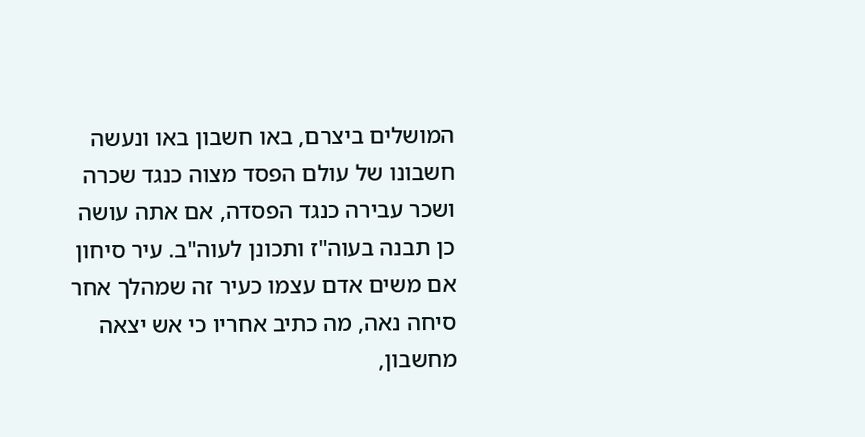המושלים ביצרם, באו חשבון באו ונעשה חשבונו של עולם הפסד מצוה כנגד שכרה ושכר עבירה כנגד הפסדה, אם אתה עושה כן תבנה בעוה"ז ותכונן לעוה"ב. עיר סיחון אם משים אדם עצמו כעיר זה שמהלך אחר סיחה נאה, מה כתיב אחריו כי אש יצאה מחשבון,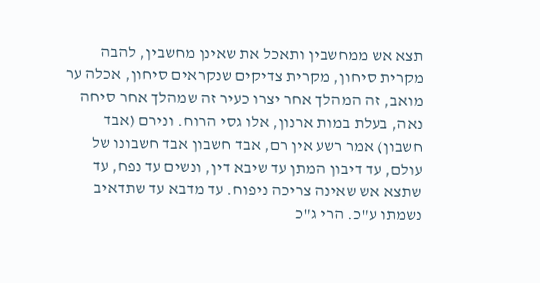תצא אש ממחשבין ותאכל את שאינן מחשבין, להבה מקרית סיחון, מקרית צדיקים שנקראים סיחון, אכלה ער מואב, זה המהלך אחר יצרו כעיר זה שמהלך אחר סיחה נאה, בעלת במות ארנון, אלו גסי הרוח. ונירם (אבד חשבון) אמר רשע אין רם, אבד חשבון אבד חשבונו של עולם, עד דיבון המתן עד שיבא דין, ונשים עד נפח, עד שתצא אש שאינה צריכה ניפוח. עד מדבא עד שתדאיב נשמתו ע"כ. הרי ג"כ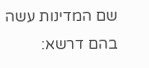שם המדינות עשה בהם דרשא: